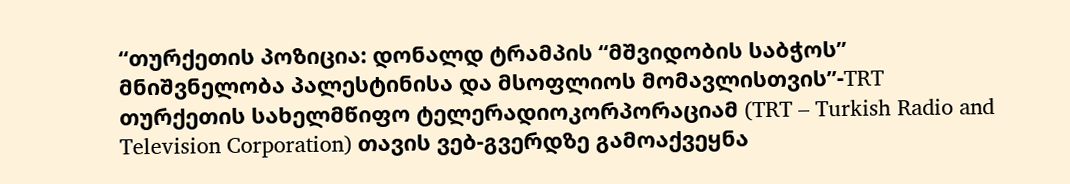“თურქეთის პოზიცია: დონალდ ტრამპის “მშვიდობის საბჭოს” მნიშვნელობა პალესტინისა და მსოფლიოს მომავლისთვის”-TRT
თურქეთის სახელმწიფო ტელერადიოკორპორაციამ (TRT – Turkish Radio and Television Corporation) თავის ვებ-გვერდზე გამოაქვეყნა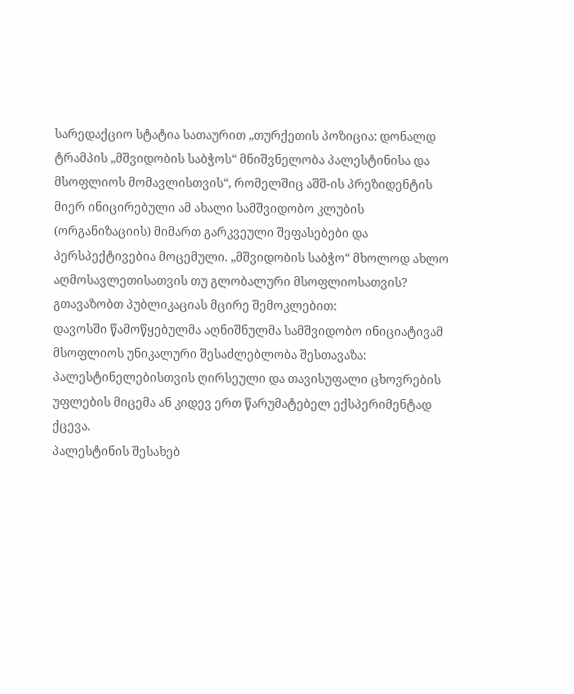სარედაქციო სტატია სათაურით „თურქეთის პოზიცია: დონალდ ტრამპის „მშვიდობის საბჭოს“ მნიშვნელობა პალესტინისა და მსოფლიოს მომავლისთვის“, რომელშიც აშშ-ის პრეზიდენტის მიერ ინიცირებული ამ ახალი სამშვიდობო კლუბის (ორგანიზაციის) მიმართ გარკვეული შეფასებები და პერსპექტივებია მოცემული. „მშვიდობის საბჭო“ მხოლოდ ახლო აღმოსავლეთისათვის თუ გლობალური მსოფლიოსათვის?
გთავაზობთ პუბლიკაციას მცირე შემოკლებით:
დავოსში წამოწყებულმა აღნიშნულმა სამშვიდობო ინიციატივამ მსოფლიოს უნიკალური შესაძლებლობა შესთავაზა: პალესტინელებისთვის ღირსეული და თავისუფალი ცხოვრების უფლების მიცემა ან კიდევ ერთ წარუმატებელ ექსპერიმენტად ქცევა.
პალესტინის შესახებ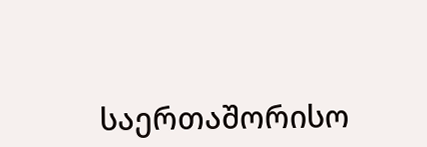საერთაშორისო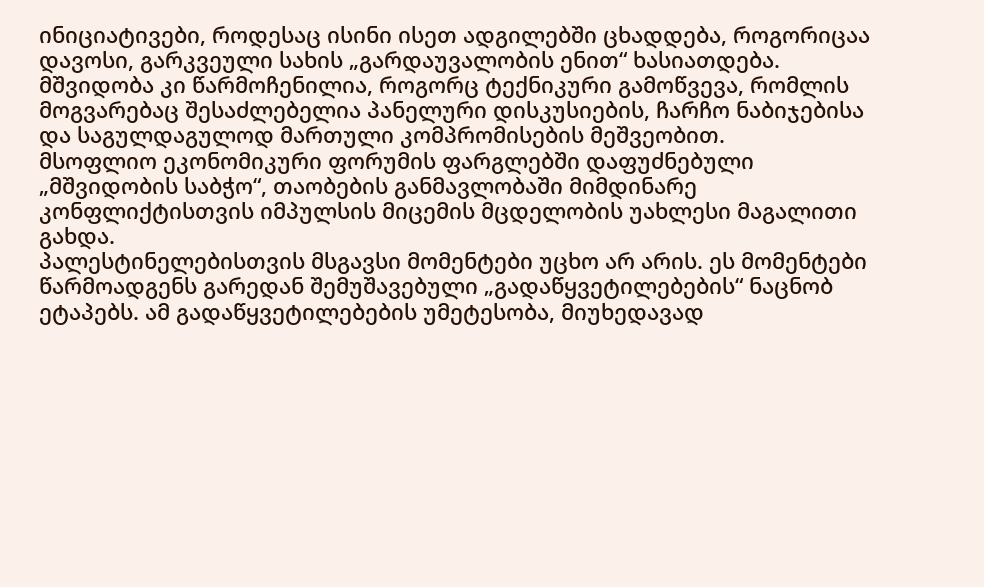ინიციატივები, როდესაც ისინი ისეთ ადგილებში ცხადდება, როგორიცაა დავოსი, გარკვეული სახის „გარდაუვალობის ენით“ ხასიათდება.
მშვიდობა კი წარმოჩენილია, როგორც ტექნიკური გამოწვევა, რომლის მოგვარებაც შესაძლებელია პანელური დისკუსიების, ჩარჩო ნაბიჯებისა და საგულდაგულოდ მართული კომპრომისების მეშვეობით.
მსოფლიო ეკონომიკური ფორუმის ფარგლებში დაფუძნებული „მშვიდობის საბჭო“, თაობების განმავლობაში მიმდინარე კონფლიქტისთვის იმპულსის მიცემის მცდელობის უახლესი მაგალითი გახდა.
პალესტინელებისთვის მსგავსი მომენტები უცხო არ არის. ეს მომენტები წარმოადგენს გარედან შემუშავებული „გადაწყვეტილებების“ ნაცნობ ეტაპებს. ამ გადაწყვეტილებების უმეტესობა, მიუხედავად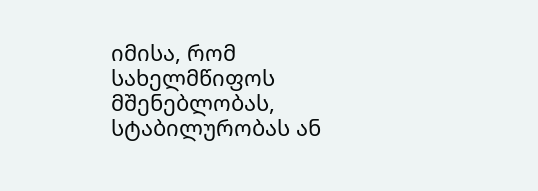იმისა, რომ სახელმწიფოს მშენებლობას, სტაბილურობას ან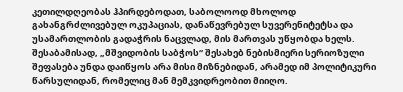კეთილდღეობას ჰპირდებოდათ, საბოლოოდ მხოლოდ გახანგრძლივებულ ოკუპაციას, დანაწევრებულ სუვერენიტეტსა და უსამართლობის გადაჭრის ნაცვლად, მის მართვას უწყობდა ხელს.
შესაბამისად, „მშვიდობის საბჭოს“ შესახებ ნებისმიერი სერიოზული შეფასება უნდა დაიწყოს არა მისი მიზნებიდან, არამედ იმ პოლიტიკური წარსულიდან, რომელიც მან მემკვიდრეობით მიიღო.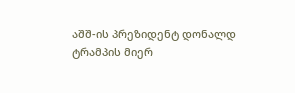აშშ-ის პრეზიდენტ დონალდ ტრამპის მიერ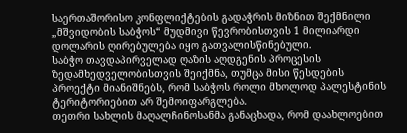საერთაშორისო კონფლიქტების გადაჭრის მიზნით შექმნილი „მშვიდობის საბჭოს“ მუდმივი წევრობისთვის 1 მილიარდი დოლარის ღირებულება იყო გათვალისწინებული.
საბჭო თავდაპირველად ღაზის აღდგენის პროცესის ზედამხედველობისთვის შეიქმნა, თუმცა მისი წესდების პროექტი მიანიშნებს, რომ საბჭოს როლი მხოლოდ პალესტინის ტერიტორიებით არ შემოიფარგლება.
თეთრი სახლის მაღალჩინოსანმა განაცხადა, რომ დაახლოებით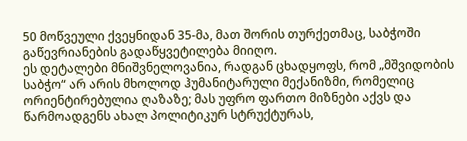50 მოწვეული ქვეყნიდან 35-მა, მათ შორის თურქეთმაც, საბჭოში გაწევრიანების გადაწყვეტილება მიიღო.
ეს დეტალები მნიშვნელოვანია, რადგან ცხადყოფს, რომ „მშვიდობის საბჭო“ არ არის მხოლოდ ჰუმანიტარული მექანიზმი, რომელიც ორიენტირებულია ღაზაზე; მას უფრო ფართო მიზნები აქვს და წარმოადგენს ახალ პოლიტიკურ სტრუქტურას,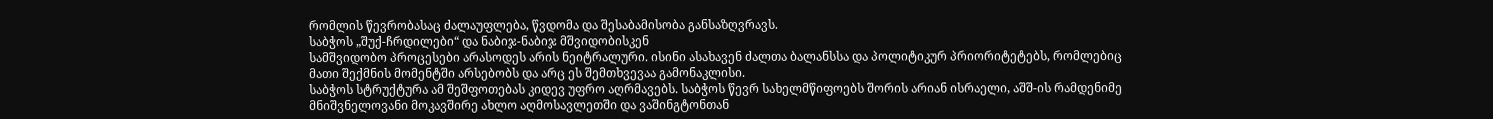რომლის წევრობასაც ძალაუფლება, წვდომა და შესაბამისობა განსაზღვრავს.
საბჭოს „შუქ-ჩრდილები“ და ნაბიჯ-ნაბიჯ მშვიდობისკენ
სამშვიდობო პროცესები არასოდეს არის ნეიტრალური. ისინი ასახავენ ძალთა ბალანსსა და პოლიტიკურ პრიორიტეტებს, რომლებიც მათი შექმნის მომენტში არსებობს და არც ეს შემთხვევაა გამონაკლისი.
საბჭოს სტრუქტურა ამ შეშფოთებას კიდევ უფრო აღრმავებს. საბჭოს წევრ სახელმწიფოებს შორის არიან ისრაელი, აშშ-ის რამდენიმე მნიშვნელოვანი მოკავშირე ახლო აღმოსავლეთში და ვაშინგტონთან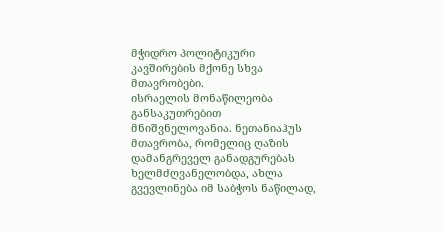მჭიდრო პოლიტიკური კავშირების მქონე სხვა მთავრობები.
ისრაელის მონაწილეობა განსაკუთრებით მნიშვნელოვანია. ნეთანიაჰუს მთავრობა, რომელიც ღაზის დამანგრეველ განადგურებას ხელმძღვანელობდა, ახლა გვევლინება იმ საბჭოს ნაწილად,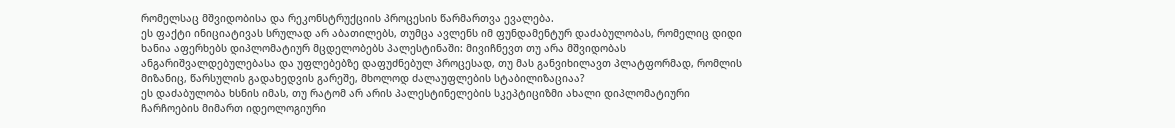რომელსაც მშვიდობისა და რეკონსტრუქციის პროცესის წარმართვა ევალება.
ეს ფაქტი ინიციატივას სრულად არ აბათილებს, თუმცა ავლენს იმ ფუნდამენტურ დაძაბულობას, რომელიც დიდი ხანია აფერხებს დიპლომატიურ მცდელობებს პალესტინაში: მივიჩნევთ თუ არა მშვიდობას ანგარიშვალდებულებასა და უფლებებზე დაფუძნებულ პროცესად, თუ მას განვიხილავთ პლატფორმად, რომლის მიზანიც, წარსულის გადახედვის გარეშე, მხოლოდ ძალაუფლების სტაბილიზაციაა?
ეს დაძაბულობა ხსნის იმას, თუ რატომ არ არის პალესტინელების სკეპტიციზმი ახალი დიპლომატიური ჩარჩოების მიმართ იდეოლოგიური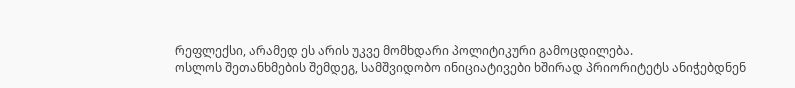რეფლექსი, არამედ ეს არის უკვე მომხდარი პოლიტიკური გამოცდილება.
ოსლოს შეთანხმების შემდეგ, სამშვიდობო ინიციატივები ხშირად პრიორიტეტს ანიჭებდნენ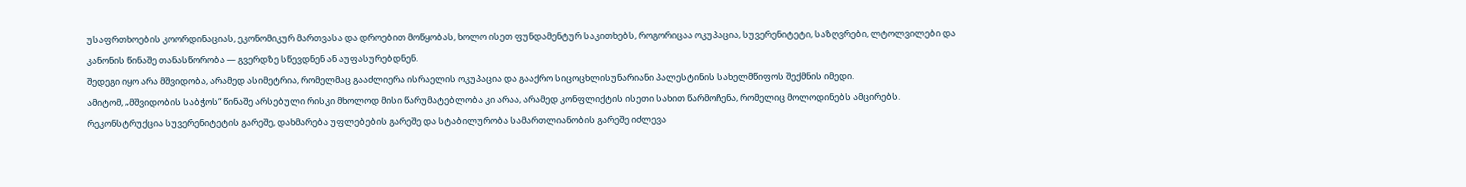უსაფრთხოების კოორდინაციას, ეკონომიკურ მართვასა და დროებით მოწყობას, ხოლო ისეთ ფუნდამენტურ საკითხებს, როგორიცაა ოკუპაცია, სუვერენიტეტი, საზღვრები, ლტოლვილები და კანონის წინაშე თანასწორობა — გვერდზე სწევდნენ ან აუფასურებდნენ.
შედეგი იყო არა მშვიდობა, არამედ ასიმეტრია, რომელმაც გააძლიერა ისრაელის ოკუპაცია და გააქრო სიცოცხლისუნარიანი პალესტინის სახელმწიფოს შექმნის იმედი.
ამიტომ, „მშვიდობის საბჭოს“ წინაშე არსებული რისკი მხოლოდ მისი წარუმატებლობა კი არაა, არამედ კონფლიქტის ისეთი სახით წარმოჩენა, რომელიც მოლოდინებს ამცირებს.
რეკონსტრუქცია სუვერენიტეტის გარეშე, დახმარება უფლებების გარეშე და სტაბილურობა სამართლიანობის გარეშე იძლევა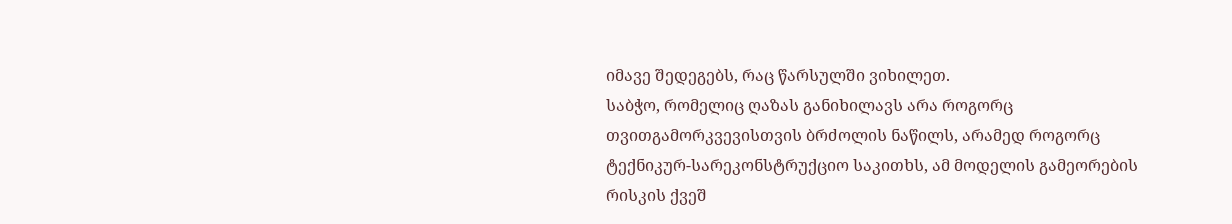იმავე შედეგებს, რაც წარსულში ვიხილეთ.
საბჭო, რომელიც ღაზას განიხილავს არა როგორც თვითგამორკვევისთვის ბრძოლის ნაწილს, არამედ როგორც ტექნიკურ-სარეკონსტრუქციო საკითხს, ამ მოდელის გამეორების რისკის ქვეშ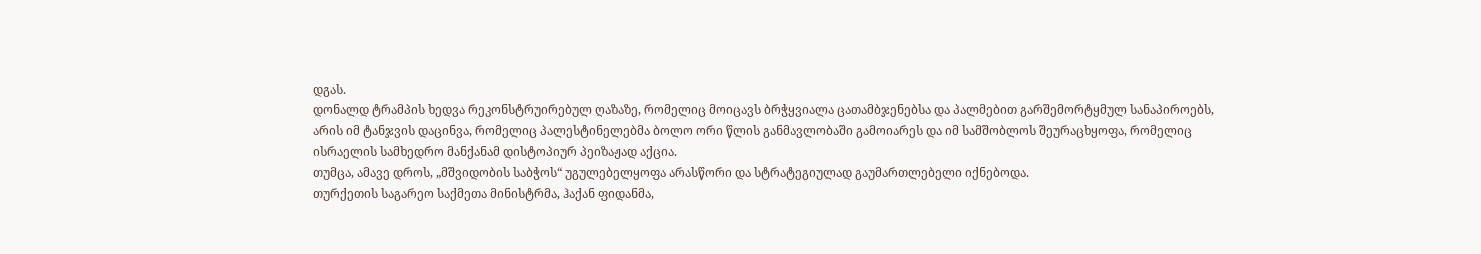დგას.
დონალდ ტრამპის ხედვა რეკონსტრუირებულ ღაზაზე, რომელიც მოიცავს ბრჭყვიალა ცათამბჯენებსა და პალმებით გარშემორტყმულ სანაპიროებს, არის იმ ტანჯვის დაცინვა, რომელიც პალესტინელებმა ბოლო ორი წლის განმავლობაში გამოიარეს და იმ სამშობლოს შეურაცხყოფა, რომელიც ისრაელის სამხედრო მანქანამ დისტოპიურ პეიზაჟად აქცია.
თუმცა, ამავე დროს, „მშვიდობის საბჭოს“ უგულებელყოფა არასწორი და სტრატეგიულად გაუმართლებელი იქნებოდა.
თურქეთის საგარეო საქმეთა მინისტრმა, ჰაქან ფიდანმა,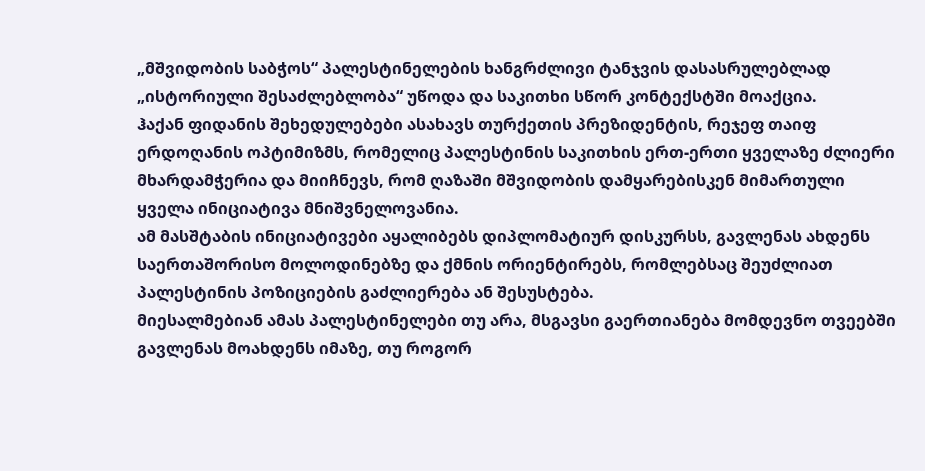„მშვიდობის საბჭოს“ პალესტინელების ხანგრძლივი ტანჯვის დასასრულებლად „ისტორიული შესაძლებლობა“ უწოდა და საკითხი სწორ კონტექსტში მოაქცია.
ჰაქან ფიდანის შეხედულებები ასახავს თურქეთის პრეზიდენტის, რეჯეფ თაიფ ერდოღანის ოპტიმიზმს, რომელიც პალესტინის საკითხის ერთ-ერთი ყველაზე ძლიერი მხარდამჭერია და მიიჩნევს, რომ ღაზაში მშვიდობის დამყარებისკენ მიმართული ყველა ინიციატივა მნიშვნელოვანია.
ამ მასშტაბის ინიციატივები აყალიბებს დიპლომატიურ დისკურსს, გავლენას ახდენს საერთაშორისო მოლოდინებზე და ქმნის ორიენტირებს, რომლებსაც შეუძლიათ პალესტინის პოზიციების გაძლიერება ან შესუსტება.
მიესალმებიან ამას პალესტინელები თუ არა, მსგავსი გაერთიანება მომდევნო თვეებში გავლენას მოახდენს იმაზე, თუ როგორ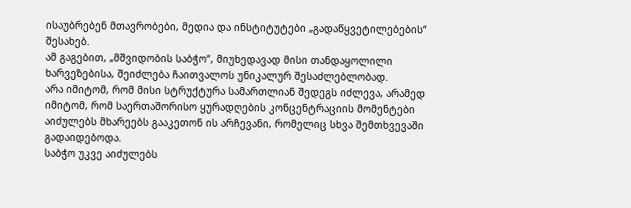ისაუბრებენ მთავრობები, მედია და ინსტიტუტები „გადაწყვეტილებების“ შესახებ.
ამ გაგებით, „მშვიდობის საბჭო“, მიუხედავად მისი თანდაყოლილი ხარვეზებისა, შეიძლება ჩაითვალოს უნიკალურ შესაძლებლობად.
არა იმიტომ, რომ მისი სტრუქტურა სამართლიან შედეგს იძლევა, არამედ იმიტომ, რომ საერთაშორისო ყურადღების კონცენტრაციის მომენტები აიძულებს მხარეებს გააკეთონ ის არჩევანი, რომელიც სხვა შემთხვევაში გადაიდებოდა.
საბჭო უკვე აიძულებს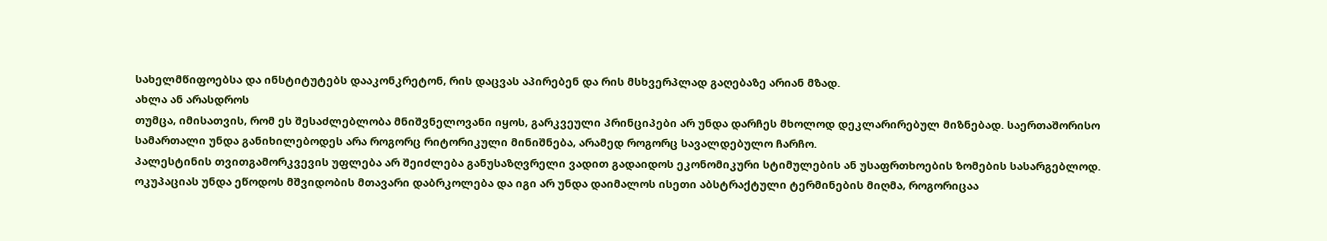სახელმწიფოებსა და ინსტიტუტებს დააკონკრეტონ, რის დაცვას აპირებენ და რის მსხვერპლად გაღებაზე არიან მზად.
ახლა ან არასდროს
თუმცა, იმისათვის, რომ ეს შესაძლებლობა მნიშვნელოვანი იყოს, გარკვეული პრინციპები არ უნდა დარჩეს მხოლოდ დეკლარირებულ მიზნებად. საერთაშორისო სამართალი უნდა განიხილებოდეს არა როგორც რიტორიკული მინიშნება, არამედ როგორც სავალდებულო ჩარჩო.
პალესტინის თვითგამორკვევის უფლება არ შეიძლება განუსაზღვრელი ვადით გადაიდოს ეკონომიკური სტიმულების ან უსაფრთხოების ზომების სასარგებლოდ.
ოკუპაციას უნდა ეწოდოს მშვიდობის მთავარი დაბრკოლება და იგი არ უნდა დაიმალოს ისეთი აბსტრაქტული ტერმინების მიღმა, როგორიცაა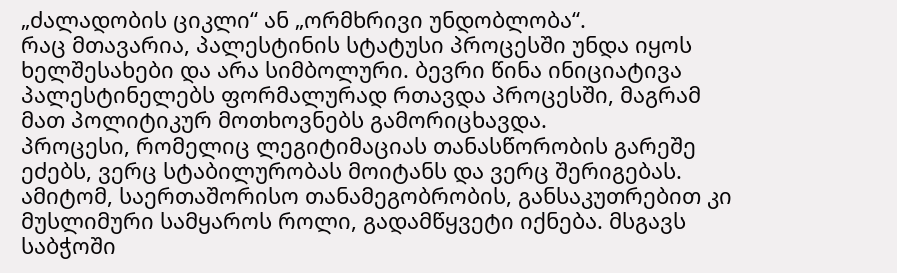„ძალადობის ციკლი“ ან „ორმხრივი უნდობლობა“.
რაც მთავარია, პალესტინის სტატუსი პროცესში უნდა იყოს ხელშესახები და არა სიმბოლური. ბევრი წინა ინიციატივა პალესტინელებს ფორმალურად რთავდა პროცესში, მაგრამ მათ პოლიტიკურ მოთხოვნებს გამორიცხავდა.
პროცესი, რომელიც ლეგიტიმაციას თანასწორობის გარეშე ეძებს, ვერც სტაბილურობას მოიტანს და ვერც შერიგებას.
ამიტომ, საერთაშორისო თანამეგობრობის, განსაკუთრებით კი მუსლიმური სამყაროს როლი, გადამწყვეტი იქნება. მსგავს საბჭოში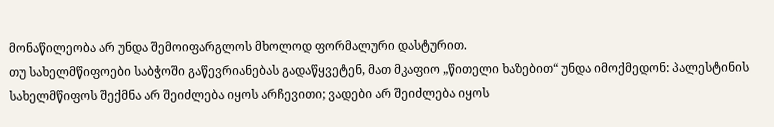მონაწილეობა არ უნდა შემოიფარგლოს მხოლოდ ფორმალური დასტურით.
თუ სახელმწიფოები საბჭოში გაწევრიანებას გადაწყვეტენ, მათ მკაფიო „წითელი ხაზებით“ უნდა იმოქმედონ: პალესტინის სახელმწიფოს შექმნა არ შეიძლება იყოს არჩევითი; ვადები არ შეიძლება იყოს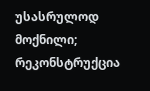უსასრულოდ მოქნილი; რეკონსტრუქცია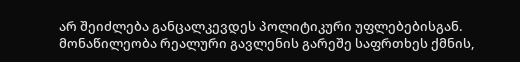არ შეიძლება განცალკევდეს პოლიტიკური უფლებებისგან.
მონაწილეობა რეალური გავლენის გარეშე საფრთხეს ქმნის,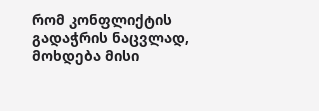რომ კონფლიქტის გადაჭრის ნაცვლად, მოხდება მისი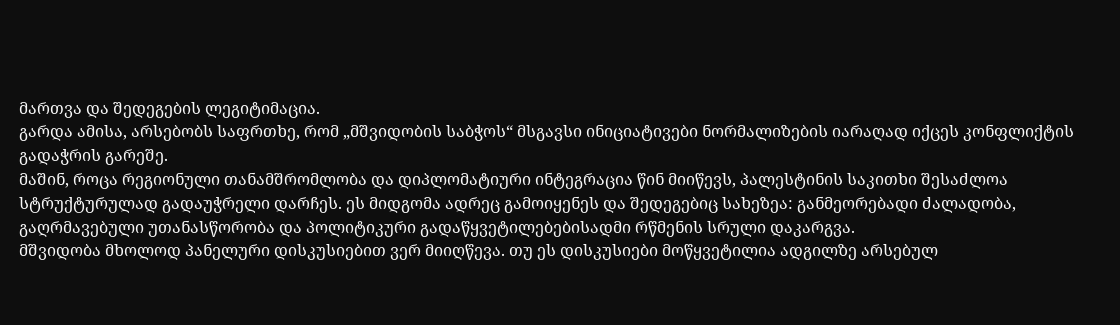მართვა და შედეგების ლეგიტიმაცია.
გარდა ამისა, არსებობს საფრთხე, რომ „მშვიდობის საბჭოს“ მსგავსი ინიციატივები ნორმალიზების იარაღად იქცეს კონფლიქტის გადაჭრის გარეშე.
მაშინ, როცა რეგიონული თანამშრომლობა და დიპლომატიური ინტეგრაცია წინ მიიწევს, პალესტინის საკითხი შესაძლოა სტრუქტურულად გადაუჭრელი დარჩეს. ეს მიდგომა ადრეც გამოიყენეს და შედეგებიც სახეზეა: განმეორებადი ძალადობა, გაღრმავებული უთანასწორობა და პოლიტიკური გადაწყვეტილებებისადმი რწმენის სრული დაკარგვა.
მშვიდობა მხოლოდ პანელური დისკუსიებით ვერ მიიღწევა. თუ ეს დისკუსიები მოწყვეტილია ადგილზე არსებულ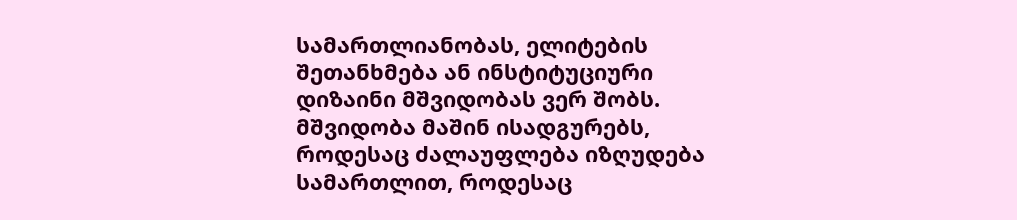სამართლიანობას, ელიტების შეთანხმება ან ინსტიტუციური დიზაინი მშვიდობას ვერ შობს.
მშვიდობა მაშინ ისადგურებს, როდესაც ძალაუფლება იზღუდება სამართლით, როდესაც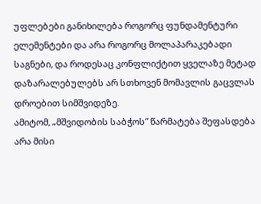უფლებები განიხილება როგორც ფუნდამენტური ელემენტები და არა როგორც მოლაპარაკებადი საგნები, და როდესაც კონფლიქტით ყველაზე მეტად დაზარალებულებს არ სთხოვენ მომავლის გაცვლას დროებით სიმშვიდეზე.
ამიტომ, „მშვიდობის საბჭოს“ წარმატება შეფასდება არა მისი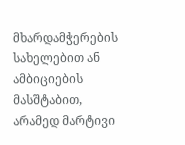მხარდამჭერების სახელებით ან ამბიციების მასშტაბით, არამედ მარტივი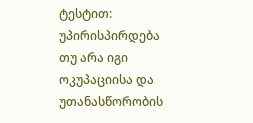ტესტით: უპირისპირდება თუ არა იგი ოკუპაციისა და უთანასწორობის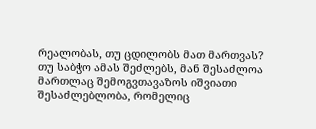რეალობას, თუ ცდილობს მათ მართვას?
თუ საბჭო ამას შეძლებს, მან შესაძლოა მართლაც შემოგვთავაზოს იშვიათი შესაძლებლობა, რომელიც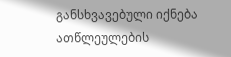განსხვავებული იქნება ათწლეულების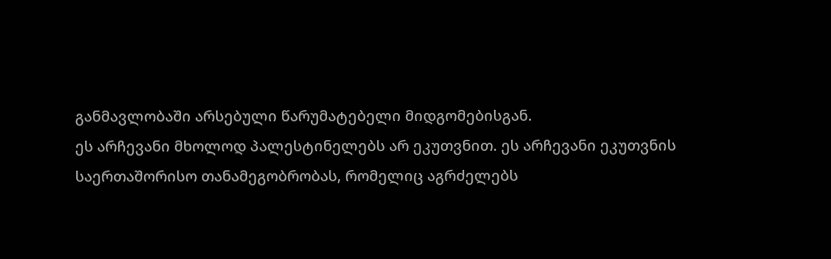განმავლობაში არსებული წარუმატებელი მიდგომებისგან.
ეს არჩევანი მხოლოდ პალესტინელებს არ ეკუთვნით. ეს არჩევანი ეკუთვნის საერთაშორისო თანამეგობრობას, რომელიც აგრძელებს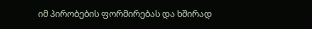იმ პირობების ფორმირებას და ხშირად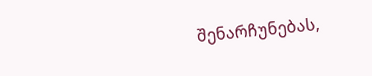შენარჩუნებას,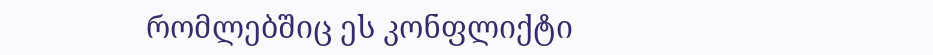რომლებშიც ეს კონფლიქტი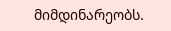მიმდინარეობს.